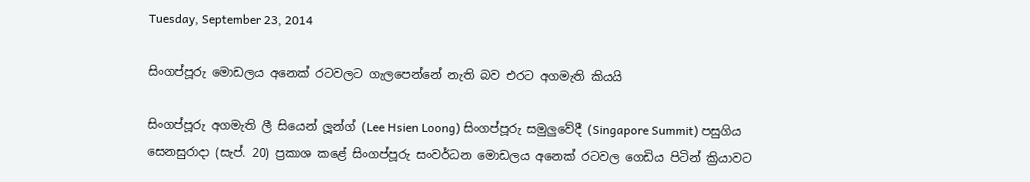Tuesday, September 23, 2014

සිංගප්පූරු මොඩලය අනෙක් රටවලට ගැලපෙන්නේ නැති බව එරට අගමැති කියයි

සිංගප්පූරු අගමැති ලී සියෙන් ලූන්ග් (Lee Hsien Loong) සිංගප්පූරු සමුලුවේදී (Singapore Summit) පසුගිය සෙනසුරාදා (සැප්. 20) ප්‍රකාශ කළේ සිංගප්පූරු සංවර්ධන මොඩලය අනෙක් රටවල ගෙඩිය පිටින් ක්‍රියාවට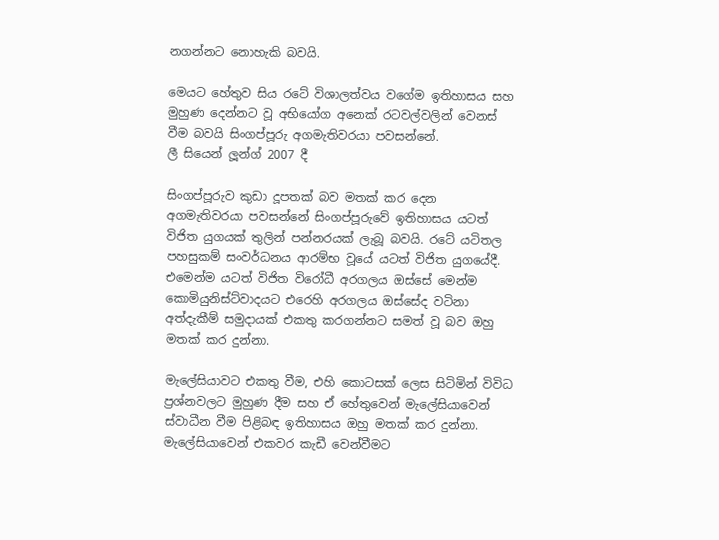නගන්නට නොහැකි බවයි.

මෙයට හේතුව සිය රටේ විශාලත්වය වගේම ඉතිහාසය සහ මුහුණ දෙන්නට වූ අභියෝග අනෙක් රටවල්වලින් වෙනස් වීම බවයි සිංගප්පූරු අගමැතිවරයා පවසන්නේ.
ලී සියෙන් ලූන්ග් 2007 දී

සිංගප්පූරුව කුඩා දූපතක් බව මතක් කර දෙන අගමැතිවරයා පවසන්නේ සිංගප්පූරුවේ ඉතිහාසය යටත් විජිත යුගයක් තුලින් පන්නරයක් ලැබූ බවයි. රටේ යටිතල පහසුකම් සංවර්ධනය ආරම්භ වූයේ යටත් විජිත යුගයේදී. එමෙන්ම යටත් විජිත විරෝධී අරගලය ඔස්සේ මෙන්ම කොමියුනිස්ට්වාදයට එරෙහි අරගලය ඔස්සේද වටිනා අත්දැකීම් සමුදායක් එකතු කරගන්නට සමත් වූ බව ඔහු මතක් කර දුන්නා.

මැලේසියාවට එකතු වීම, එහි කොටසක් ලෙස සිටිමින් විවිධ ප්‍රශ්නවලට මුහුණ දීම සහ ඒ හේතුවෙන් මැලේසියාවෙන් ස්වාධීන වීම පිළිබඳ ඉතිහාසය ඔහු මතක් කර දුන්නා. මැලේසියාවෙන් එකවර කැඩී වෙන්වීමට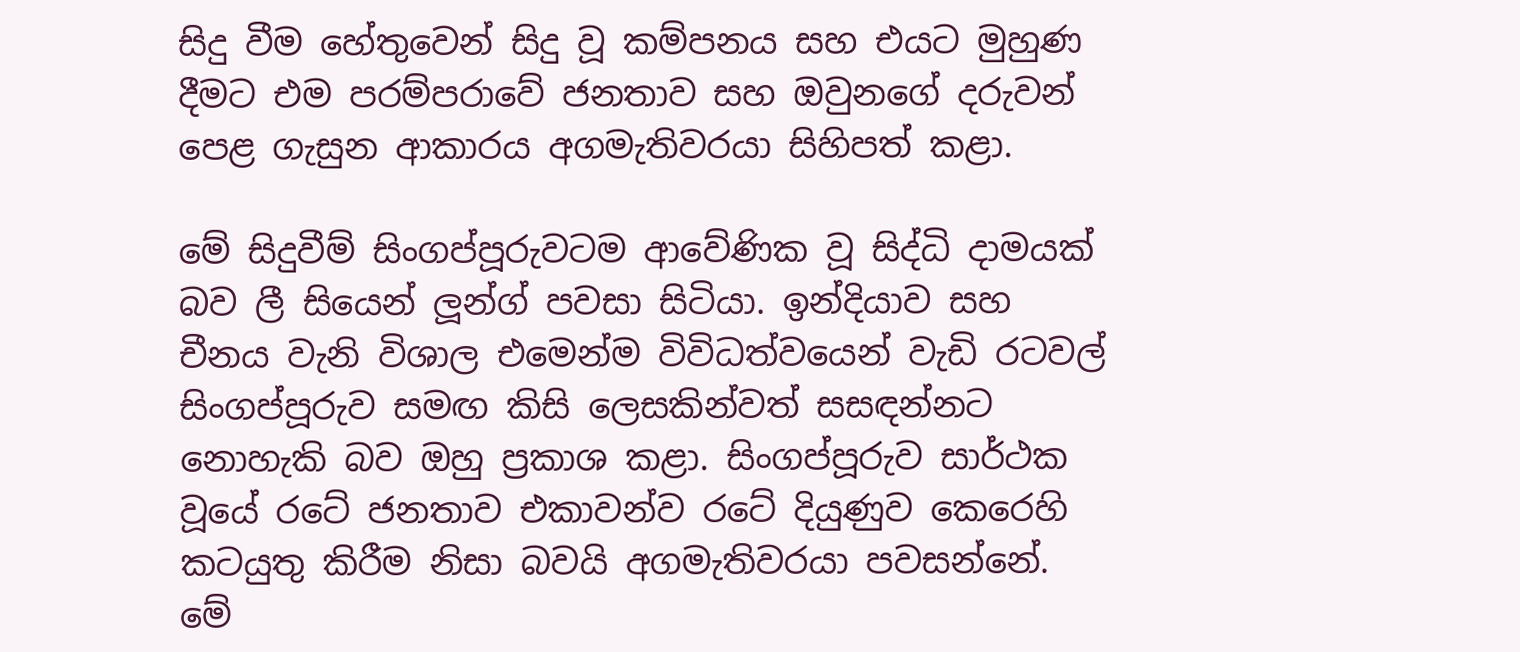සිදු වීම හේතුවෙන් සිදු වූ කම්පනය සහ එයට මුහුණ දීමට එම පරම්පරාවේ ජනතාව සහ ඔවුනගේ දරුවන් පෙළ ගැසුන ආකාරය අගමැතිවරයා සිහිපත් කළා.

මේ සිදුවීම් සිංගප්පූරුවටම ආවේණික වූ සිද්ධි දාමයක් බව ලී සියෙන් ලූන්ග් පවසා සිටියා. ඉන්දියාව සහ චීනය වැනි විශාල එමෙන්ම විවිධත්වයෙන් වැඩි රටවල් සිංගප්පූරුව සමඟ කිසි ලෙසකින්වත් සසඳන්නට නොහැකි බව ඔහු ප්‍රකාශ කළා. සිංගප්පූරුව සාර්ථක වූයේ රටේ ජනතාව එකාවන්ව රටේ දියුණුව කෙරෙහි කටයුතු කිරීම නිසා බවයි අගමැතිවරයා පවසන්නේ. මේ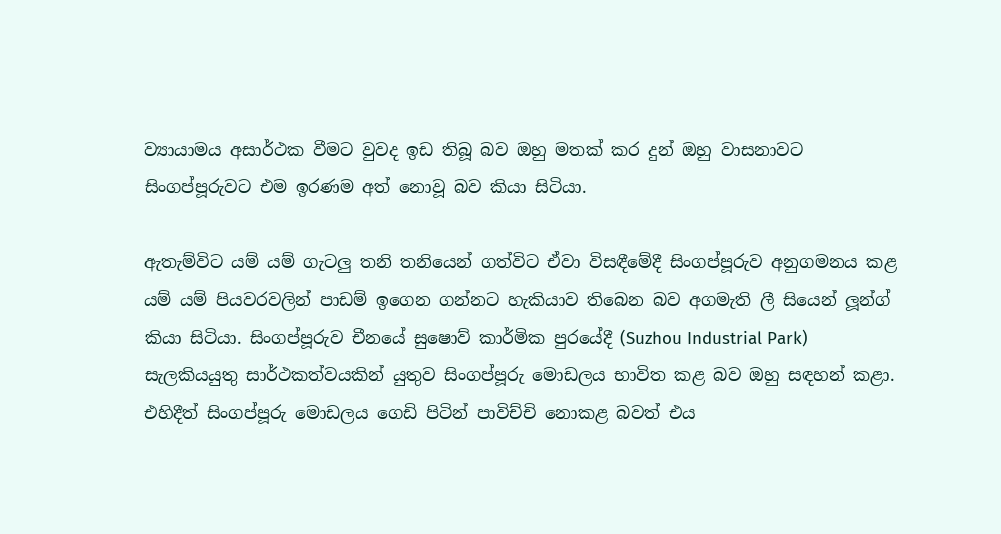ව්‍යායාමය අසාර්ථක වීමට වුවද ඉඩ තිබූ බව ඔහු මතක් කර දුන් ඔහු වාසනාවට සිංගප්පූරුවට එම ඉරණම අත් නොවූ බව කියා සිටියා.

ඇතැම්විට යම් යම් ගැටලු තනි තනියෙන් ගත්විට ඒවා විසඳීමේදී සිංගප්පූරුව අනුගමනය කළ යම් යම් පියවරවලින් පාඩම් ඉගෙන ගන්නට හැකියාව තිබෙන බව අගමැති ලී සියෙන් ලූන්ග් කියා සිටියා. සිංගප්පූරුව චීනයේ සුෂොව් කාර්මික පුරයේදී (Suzhou Industrial Park) සැලකියයුතු සාර්ථකත්වයකින් යුතුව සිංගප්පූරු මොඩලය භාවිත කළ බව ඔහු සඳහන් කළා. එහිදීත් සිංගප්පූරු මොඩලය ගෙඩි පිටින් පාවිච්චි නොකළ බවත් එය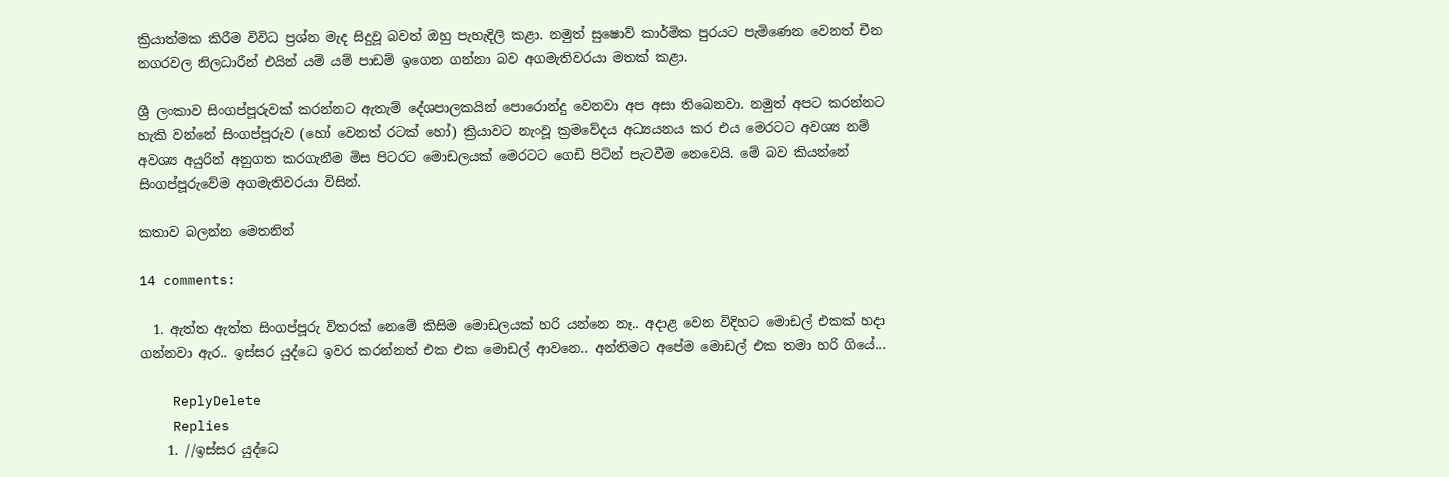ක්‍රියාත්මක කිරීම විවිධ ප්‍රශ්න මැද සිදුවූ බවත් ඔහු පැහැදිලි කළා. නමුත් සුෂොව් කාර්මික පුරයට පැමිණෙන වෙනත් චීන නගරවල නිලධාරීන් එයින් යම් යම් පාඩම් ඉගෙන ගන්නා බව අගමැතිවරයා මතක් කළා.

ශ්‍රී ලංකාව සිංගප්පූරුවක් කරන්නට ඇතැම් දේශපාලකයින් පොරොන්දු වෙනවා අප අසා තිබෙනවා. නමුත් අපට කරන්නට හැකි වන්නේ සිංගප්පූරුව (හෝ වෙනත් රටක් හෝ) ක්‍රියාවට නැංවූ ක්‍රමවේදය අධ්‍යයනය කර එය මෙරටට අවශ්‍ය නම් අවශ්‍ය අයුරින් අනුගත කරගැනීම මිස පිටරට මොඩලයක් මෙරටට ගෙඩි පිටින් පැටවීම නෙවෙයි. මේ බව කියන්නේ සිංගප්පූරුවේම අගමැතිවරයා විසින්.

කතාව බලන්න මෙතනින්

14 comments:

  1. ඇත්ත ඇත්ත සිංගප්පූරු විතරක් නෙමේ කිසිම මොඩලයක් හරි යන්නෙ නෑ.. අදාළ වෙන විදිහට මොඩල් එකක් හදා ගන්නවා ඇර.. ඉස්සර යුද්ධෙ ඉවර කරන්නත් එක එක මොඩල් ආවනෙ.. අන්තිමට අපේම මොඩල් එක තමා හරි ගියේ...

    ReplyDelete
    Replies
    1. //ඉස්සර යුද්ධෙ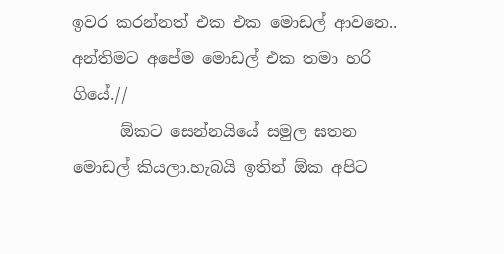ඉවර කරන්නත් එක එක මොඩල් ආවනෙ.. අන්තිමට අපේම මොඩල් එක තමා හරි ගියේ.//
      ඕකට සෙන්නයියේ සමුල ඝතන මොඩල් කියලා.හැබයි ඉතින් ඕක අපිට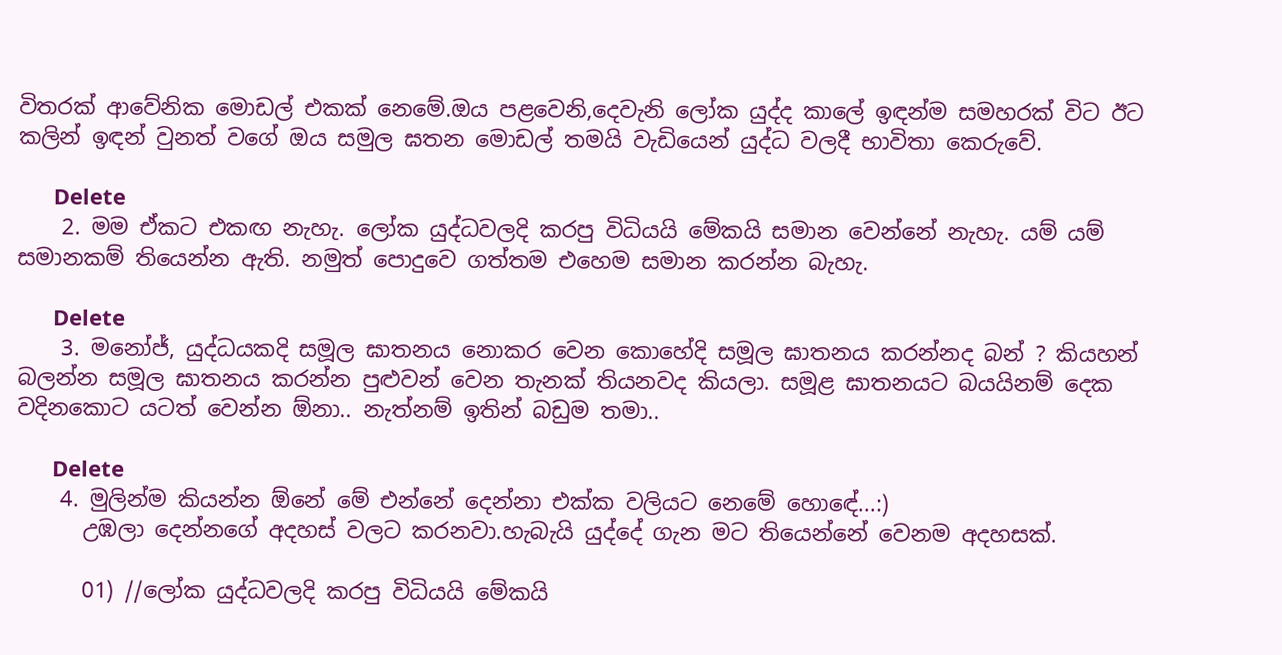විතරක් ආවේනික මොඩල් එකක් නෙමේ.ඔය පළවෙනි,දෙවැනි ලෝක යුද්ද කාලේ ඉඳන්ම සමහරක් විට ඊට කලින් ඉඳන් වුනත් වගේ ඔය සමුල ඝතන මොඩල් තමයි වැඩියෙන් යුද්ධ වලදී භාවිතා කෙරුවේ.

      Delete
    2. මම ඒකට එකඟ නැහැ. ලෝක යුද්ධවලදි කරපු විධියයි මේකයි සමාන වෙන්නේ නැහැ. යම් යම් සමානකම් තියෙන්න ඇති. නමුත් පොදුවෙ ගත්තම එහෙම සමාන කරන්න බැහැ.

      Delete
    3. මනෝජ්, යුද්ධයකදි සමූල ඝාතනය නොකර වෙන කොහේදි සමූල ඝාතනය කරන්නද බන් ? කියහන් බලන්න සමූල ඝාතනය කරන්න පුළුවන් වෙන තැනක් තියනවද කියලා. සමූළ ඝාතනයට බයයිනම් දෙක වදිනකොට යටත් වෙන්න ඕනා.. නැත්නම් ඉතින් බඩුම තමා..

      Delete
    4. මුලින්ම කියන්න ඕනේ මේ එන්නේ දෙන්නා එක්ක වලියට නෙමේ හොඳේ...:)
      උඹලා දෙන්නගේ අදහස් වලට කරනවා.හැබැයි යුද්දේ ගැන මට තියෙන්නේ වෙනම අදහසක්.

      01) //ලෝක යුද්ධවලදි කරපු විධියයි මේකයි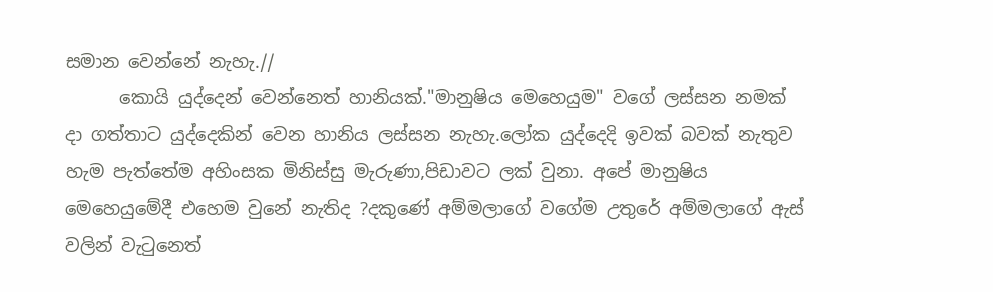සමාන වෙන්නේ නැහැ.//
      කොයි යුද්දෙන් වෙන්නෙත් හානියක්."මානුෂිය මෙහෙයුම" වගේ ලස්සන නමක් දා ගත්තාට යුද්දෙකින් වෙන හානිය ලස්සන නැහැ.ලෝක යුද්දෙදි ඉවක් බවක් නැතුව හැම පැත්තේම අහිංසක මිනිස්සු මැරුණා,පිඩාවට ලක් වුනා. අපේ මානුෂිය මෙහෙයුමේදී එහෙම වුනේ නැතිද ?දකුණේ අම්මලාගේ වගේම උතුරේ අම්මලාගේ ඇස් වලින් වැටුනෙත්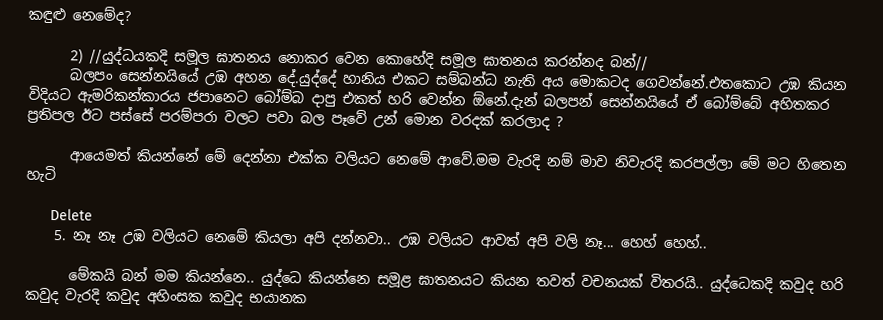කඳුළු නෙමේද?

      2) //යුද්ධයකදි සමූල ඝාතනය නොකර වෙන කොහේදි සමූල ඝාතනය කරන්නද බන්//
      බලපං සෙන්නයියේ උඹ අහන දේ.යුද්දේ හානිය එකට සම්බන්ධ නැති අය මොකටද ගෙවන්නේ.එතකොට උඹ කියන විදියට ඇමරිකන්කාරය ජපානෙට බෝම්බ දාපු එකත් හරි වෙන්න ඕනේ.දැන් බලපන් සෙන්නයියේ ඒ බෝම්බේ අහිතකර ප්‍රතිපල ඊට පස්සේ පරම්පරා වලට පවා බල පෑවේ උන් මොන වරදක් කරලාද ?

      ආයෙමත් කියන්නේ මේ දෙන්නා එක්ක වලියට නෙමේ ආවේ.මම වැරදි නම් මාව නිවැරදි කරපල්ලා මේ මට හිතෙන හැටි

      Delete
    5. නෑ නෑ උඹ වලියට නෙමේ කියලා අපි දන්නවා.. උඹ වලියට ආවත් අපි වලි නෑ... හෙහ් හෙහ්..

      මේකයි බන් මම කියන්නෙ.. යුද්ධෙ කියන්නෙ සමූළ ඝාතනයට කියන තවත් වචනයක් විතරයි.. යුද්ධෙකදි කවුද හරි කවුද වැරදි කවුද අහිංසක කවුද භයානක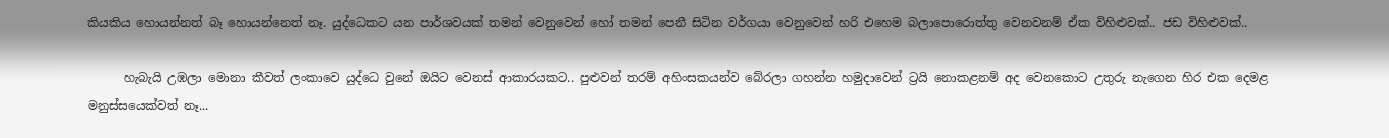කියකිය හොයන්නත් බෑ හොයන්නෙත් නෑ. යුද්ධෙකට යන පාර්ශවයක් තමන් වෙනුවෙන් හෝ තමන් පෙනී සිටින වර්ගයා වෙනුවෙන් හරි එහෙම බලාපොරොත්තු වෙනවනම් ඒක විහිළුවක්.. ජඩ විහිළුවක්..

      හැබැයි උඹලා මොනා කීවත් ලංකාවෙ යුද්ධෙ වුනේ ඔයිට වෙනස් ආකාරයකට.. පුළුවන් තරම් අහිංසකයන්ව බේරලා ගහන්න හමුදාවෙන් ට්‍රයි නොකළනම් අද වෙනකොට උතුරු නැගෙන හිර එක දෙමළ මනුස්සයෙක්වත් නෑ...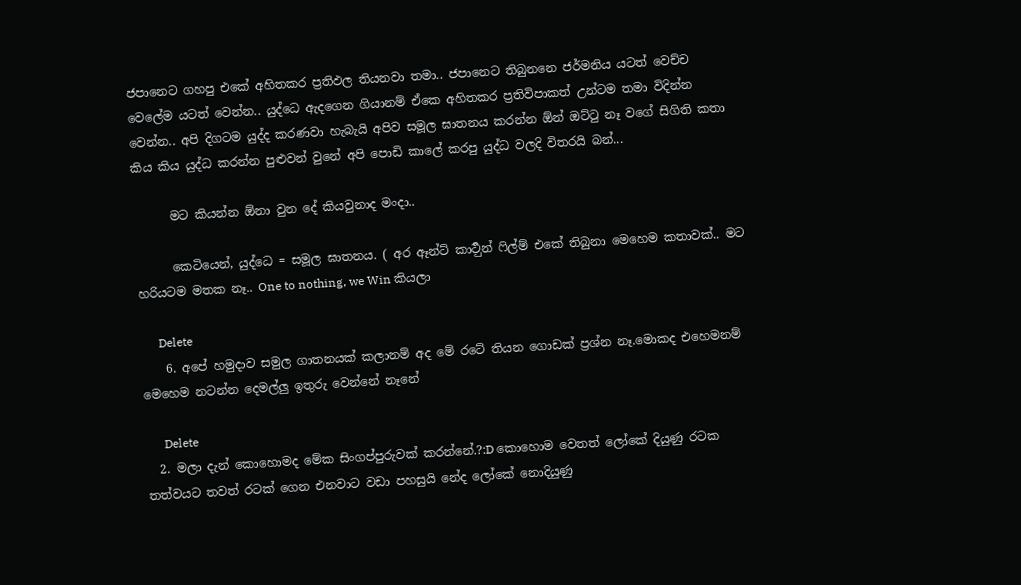ජපානෙට ගහපු එකේ අහිතකර ප්‍රතිඵල තියනවා තමා.. ජපානෙට තිබුනනෙ ජර්මනිය යටත් වෙච්ච වෙලේම යටත් වෙන්න.. යුද්ධෙ ඇදගෙන ගියානම් ඒකෙ අහිතකර ප්‍රතිවිපාකත් උන්ටම තමා විදින්න වෙන්න.. අපි දිගටම යුද්ද කරණවා හැබැයි අපිව සමූල ඝාතනය කරන්න ඕන් ඔට්‍ටු නෑ වගේ සිගිති කතා කිය කිය යුද්ධ කරන්න පුළුවන් වුනේ අපි පොඩි කාලේ කරපු යුද්ධ වලදි විතරයි බන්...

      මට කියන්න ඕනා වුන දේ කියවුනාද මංදා..

      කෙටියෙන්, යුද්ධෙ = සමූල ඝාතනය. ( අර ඈන්ට් කාර්‍ටුන් ‍ෆිල්ම් එකේ තිබුනා මෙහෙම කතාවක්.. මට හරියටම මතක නෑ.. One to nothing, we Win කියලා

      Delete
    6. අපේ හමුදාව සමුල ගාතනයක් කලානම් අද මේ රටේ තියන ගොඩක් ප්‍රශ්න නෑ.මොකද එහෙමනම් මෙහෙම නටන්න දෙමල්ලු ඉතුරු වෙන්නේ නෑනේ

      Delete
  2. මලා දැන් කොහොමද මේක සිංගප්පුරුවක් කරන්නේ.?:D කොහොම වෙතත් ලෝකේ දියුණු රටක තත්වයට තවත් රටක් ගෙන එනවාට වඩා පහසුයි නේද ලෝකේ නොදියුණු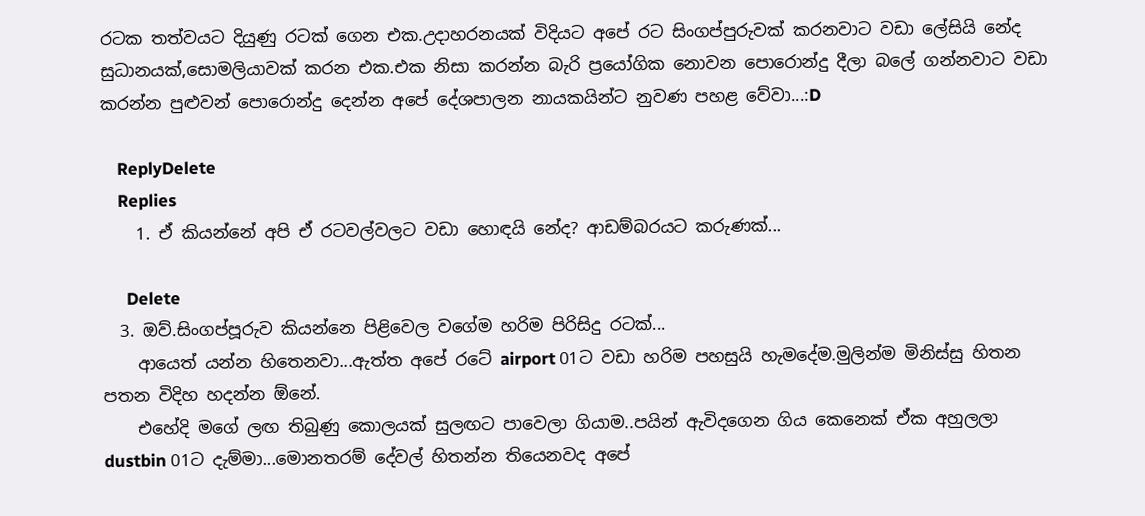රටක තත්වයට දියුණු රටක් ගෙන එක.උදාහරනයක් විදියට අපේ රට සිංගප්පුරුවක් කරනවාට වඩා ලේසියි නේද සුධානයක්,සොමලියාවක් කරන එක.එක නිසා කරන්න බැරි ප්‍රයෝගික නොවන පොරොන්දු දීලා බලේ ගන්නවාට වඩා කරන්න පුළුවන් පොරොන්දු දෙන්න අපේ දේශපාලන නායකයින්ට නුවණ පහළ වේවා...:D

    ReplyDelete
    Replies
    1. ඒ කියන්නේ අපි ඒ රටවල්වලට වඩා හොඳයි නේද? ආඩම්බරයට කරුණක්...

      Delete
  3. ඔව්.සිංගප්පූරුව කියන්නෙ පිළිවෙල වගේම හරිම පිරිසිදු රටක්...
    ආයෙත් යන්න හිතෙනවා...ඇත්ත අපේ රටේ airport 01ට වඩා හරිම පහසුයි හැමදේම.මුලින්ම මිනිස්සු හිතන පතන විදිහ හදන්න ඕනේ.
    එහේදි මගේ ලඟ තිබුණු කොලයක් සුලඟට පාවෙලා ගියාම..පයින් ඇවිදගෙන ගිය කෙනෙක් ඒක අහුලලා dustbin 01ට දැම්මා...මොනතරම් දේවල් හිතන්න තියෙනවද අපේ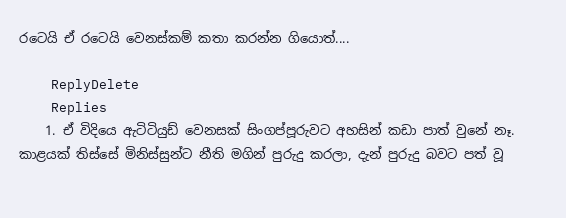රටෙයි ඒ රටෙයි වෙනස්කම් කතා කරන්න ගියොත්....

    ReplyDelete
    Replies
    1. ඒ විදියෙ ඇටිටියුඩ් වෙනසක් සිංගප්පූරුවට අහසින් කඩා පාත් වුනේ නෑ. කාළයක් තිස්සේ මිනිස්සුන්ට නීති මගින් පුරුදු කරලා, දැන් පුරුදු බවට පත් වූ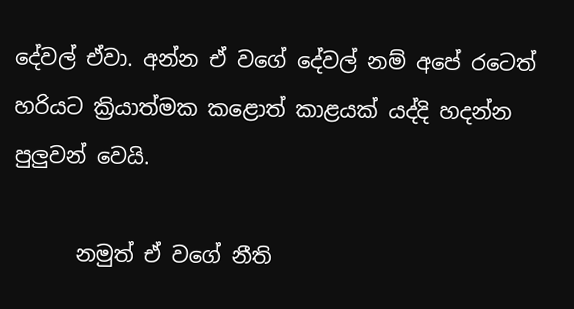දේවල් ඒවා. අන්න ඒ වගේ දේවල් නම් අපේ රටෙත් හරියට ක්‍රියාත්මක කළොත් කාළයක් යද්දි හදන්න පුලුවන් වෙයි.

      නමුත් ඒ වගේ නීති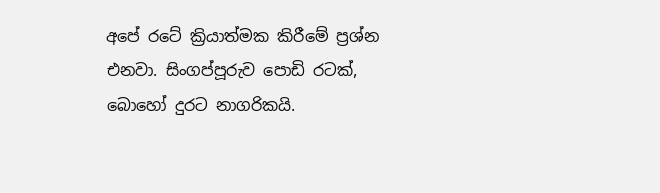අපේ රටේ ක්‍රියාත්මක කිරීමේ ප්‍රශ්න එනවා. සිංගප්පූරුව පොඩි රටක්, බොහෝ දුරට නාගරිකයි.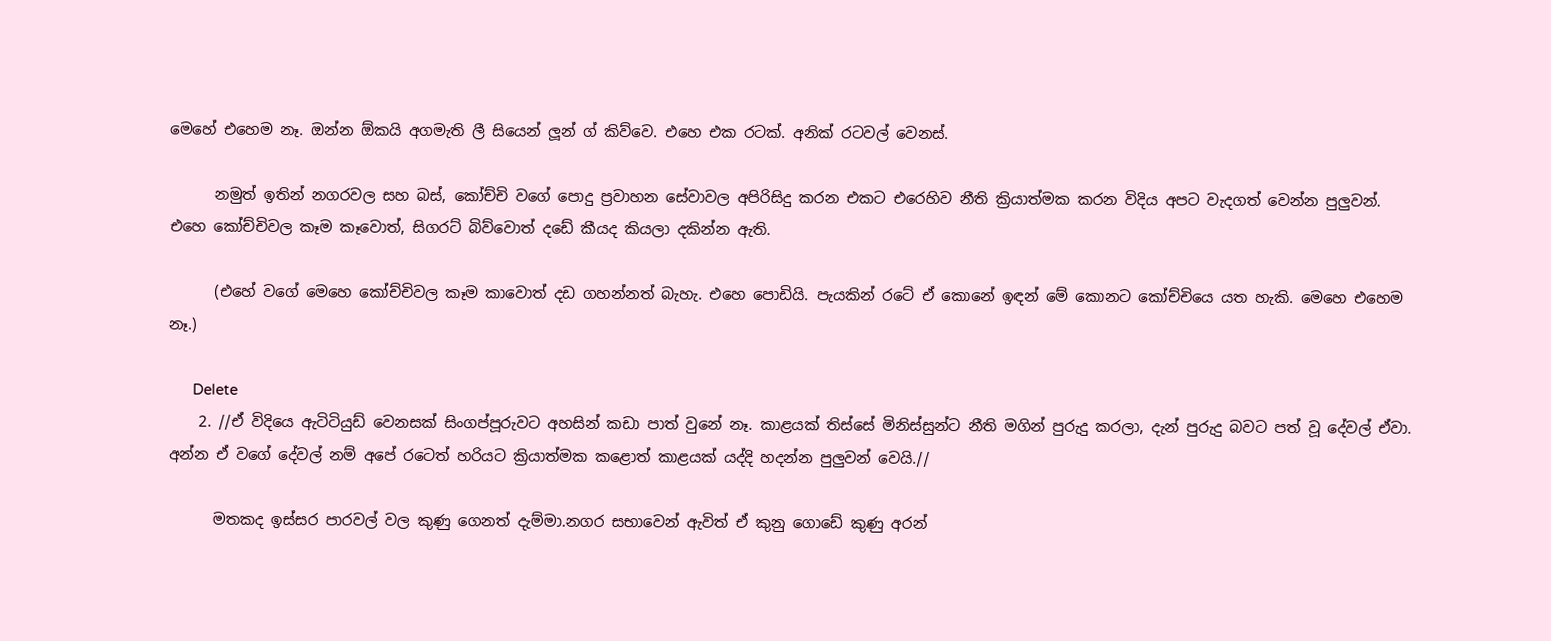මෙහේ එහෙම නෑ. ඔන්න ඕකයි අගමැති ලී සියෙන් ලූන් ග් කිව්වෙ. එහෙ එක රටක්. අනික් රටවල් වෙනස්.

      නමුත් ඉතින් නගරවල සහ බස්, කෝච්චි වගේ පොදු ප්‍රවාහන සේවාවල අපිරිසිදු කරන එකට එරෙහිව නීති ක්‍රියාත්මක කරන විදිය අපට වැදගත් වෙන්න පුලුවන්. එහෙ කෝච්චිවල කෑම කෑවොත්, සිගරට් බිව්වොත් දඩේ කීයද කියලා දකින්න ඇති.

      (එහේ වගේ මෙහෙ කෝච්චිවල කෑම කාවොත් දඩ ගහන්නත් බැහැ. එහෙ පොඩියි. පැයකින් රටේ ඒ කොනේ ඉඳන් මේ කොනට කෝච්චියෙ යත හැකි. මෙහෙ එහෙම නෑ.)

      Delete
    2. //ඒ විදියෙ ඇටිටියුඩ් වෙනසක් සිංගප්පූරුවට අහසින් කඩා පාත් වුනේ නෑ. කාළයක් තිස්සේ මිනිස්සුන්ට නීති මගින් පුරුදු කරලා, දැන් පුරුදු බවට පත් වූ දේවල් ඒවා. අන්න ඒ වගේ දේවල් නම් අපේ රටෙත් හරියට ක්‍රියාත්මක කළොත් කාළයක් යද්දි හදන්න පුලුවන් වෙයි.//

      මතකද ඉස්සර පාරවල් වල කුණු ගෙනත් දැම්මා.නගර සභාවෙන් ඇවිත් ඒ කුනු ගොඩේ කුණු අරන්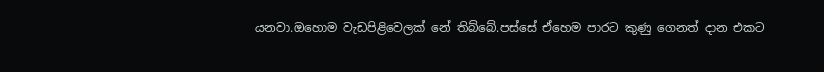යනවා.ඔහොම වැඩපිළිවෙලක් නේ තිබ්බේ.පස්සේ ඒහෙම පාරට කුණු ගෙනත් දාන එකට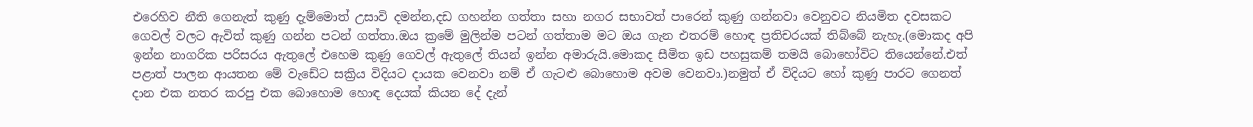එරෙහිව නීති ගෙනැත් කුණු දැම්මොත් උසාවි දමන්න,දඩ ගහන්න ගත්තා සහා නගර සභාවත් පාරෙන් කුණු ගන්නවා වෙනුවට නියමිත දවසකට ගෙවල් වලට ඇවිත් කුණු ගන්න පටන් ගත්තා.ඔය ක්‍රමේ මුලින්ම පටන් ගත්තාම මට ඔය ගැන එතරම් හොඳ ප්‍රතිචරයක් තිබ්බේ නැහැ.(මොකද අපි ඉන්න නාගරික පරිසරය ඇතුලේ එහෙම කුණු ගෙවල් ඇතුලේ තියන් ඉන්න අමාරුයි.මොකද සීමිත ඉඩ පහසුකම් තමයි බොහෝවිට තියෙන්නේ.එත් පළාත් පාලන ආයතන මේ වැඩේට සක්‍රිය විදියට දායක වෙනවා නම් ඒ ගැටළු බොහොම අවම වෙනවා.)නමුත් ඒ විදියට හෝ කුණු පාරට ගෙනත් දාන එක නතර කරපු එක බොහොම හොඳ දෙයක් කියන දේ දැන්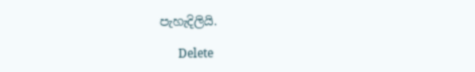පැහැදිලියි.

      Delete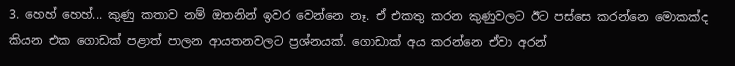3. හෙහ් හෙහ්... කුණු කතාව නම් ඔතනින් ඉවර වෙන්නෙ නෑ. ඒ එකතු කරන කුණුවලට ඊට පස්සෙ කරන්නෙ මොකක්ද කියන එක ගොඩක් පළාත් පාලන ආයතනවලට ප්‍රශ්නයක්. ගොඩාක් අය කරන්නෙ ඒවා අරන්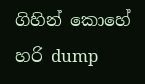ගිහින් කොහේ හරි dump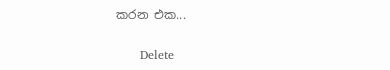කරන එක...

      Delete